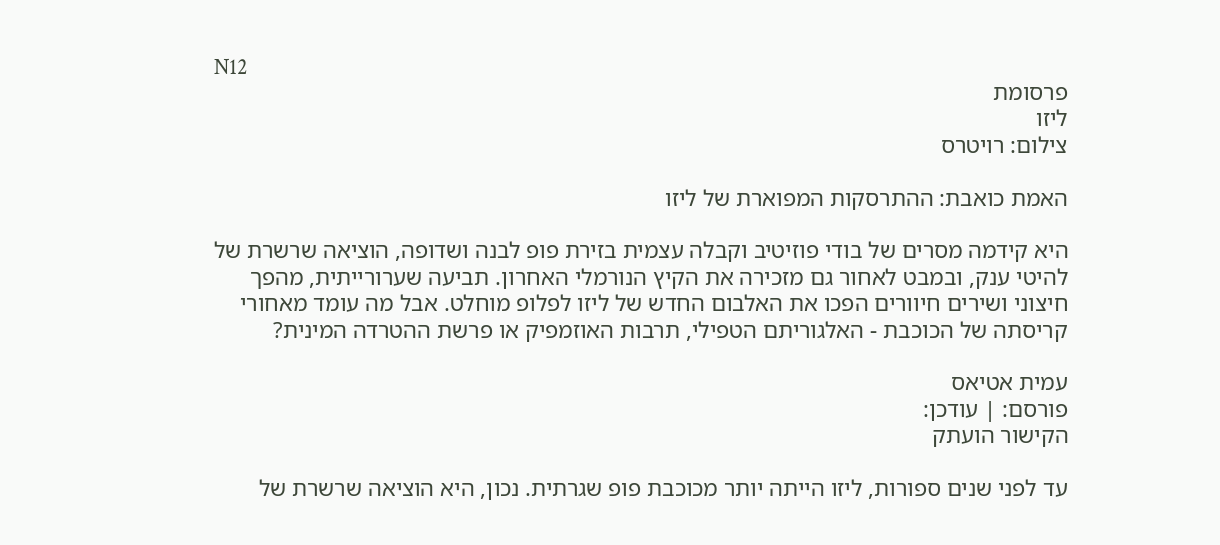N12
פרסומת
ליזו
צילום: רויטרס

האמת כואבת: ההתרסקות המפוארת של ליזו

היא קידמה מסרים של בודי פוזיטיב וקבלה עצמית בזירת פופ לבנה ושדופה, הוציאה שרשרת של להיטי ענק, ובמבט לאחור גם מזכירה את הקיץ הנורמלי האחרון. תביעה שערורייתית, מהפך חיצוני ושירים חיוורים הפכו את האלבום החדש של ליזו לפלופ מוחלט. אבל מה עומד מאחורי קריסתה של הכוכבת - האלגוריתם הטפילי, תרבות האוזמפיק או פרשת ההטרדה המינית?

עמית אטיאס
פורסם: | עודכן:
הקישור הועתק

עד לפני שנים ספורות, ליזו הייתה יותר מכוכבת פופ שגרתית. נכון, היא הוציאה שרשרת של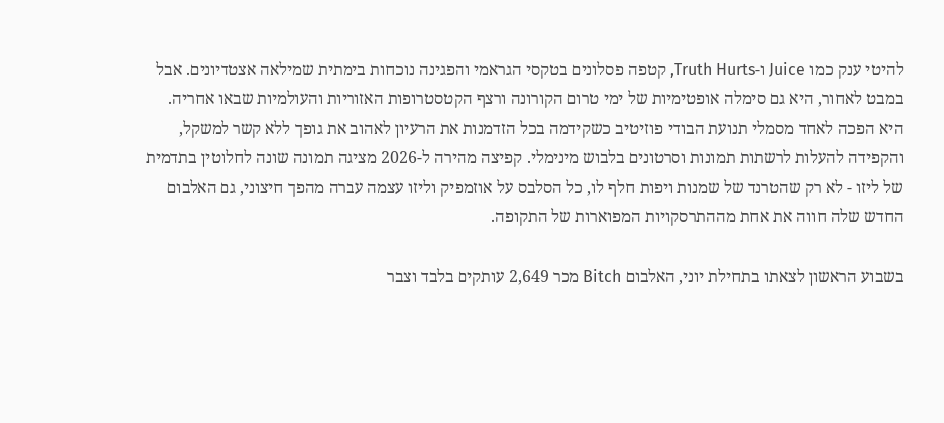להיטי ענק כמו Juice ו-Truth Hurts, קטפה פסלונים בטקסי הגראמי והפגינה נוכחות בימתית שמילאה אצטדיונים. אבל במבט לאחור, היא גם סימלה אופטימיות של ימי טרום הקורונה ורצף הקטסטרופות האזוריות והעולמיות שבאו אחריה. היא הפכה לאחד מסמלי תנועת הבודי פוזיטיב כשקידמה בכל הזדמנות את הרעיון לאהוב את גופך ללא קשר למשקל, והקפידה להעלות לרשתות תמונות וסרטונים בלבוש מינימלי. קפיצה מהירה ל-2026 מציגה תמונה שונה לחלוטין בתדמית של ליזו - לא רק שהטרנד של שמנות ויפות חלף לו, כל הסלבס על אוזמפיק וליזו עצמה עברה מהפך חיצוני, גם האלבום החדש שלה חווה את אחת מההתרסקויות המפוארות של התקופה.

בשבוע הראשון לצאתו בתחילת יוני, האלבום Bitch מכר 2,649 עותקים בלבד וצבר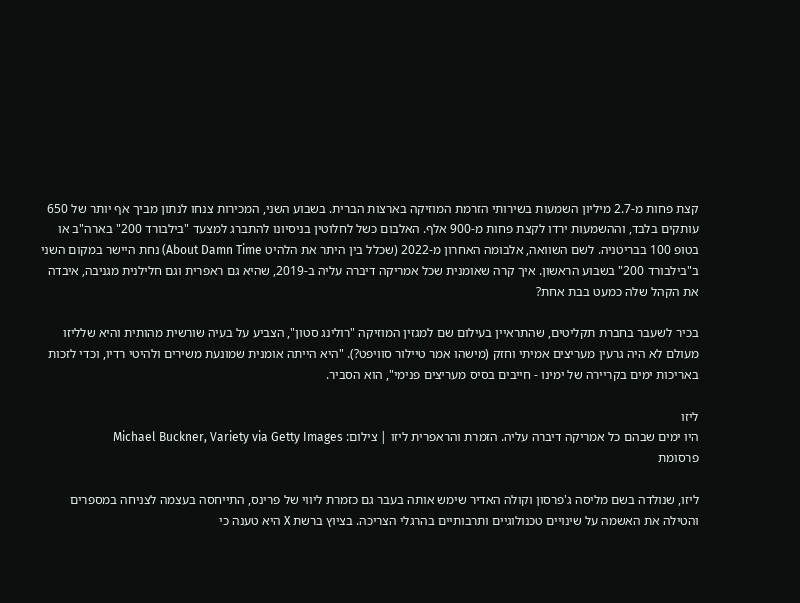קצת פחות מ-2.7 מיליון השמעות בשירותי הזרמת המוזיקה בארצות הברית. בשבוע השני, המכירות צנחו לנתון מביך אף יותר של 650 עותקים בלבד, וההשמעות ירדו לקצת פחות מ-900 אלף. האלבום כשל לחלוטין בניסיונו להתברג למצעד "בילבורד 200" בארה"ב או בטופ 100 בבריטניה. לשם השוואה, אלבומה האחרון מ-2022 (שכלל בין היתר את הלהיט About Damn Time) נחת היישר במקום השני ב"בילבורד 200" בשבוע הראשון. איך קרה שאומנית שכל אמריקה דיברה עליה ב-2019, שהיא גם ראפרית וגם חלילנית מגניבה, איבדה את הקהל שלה כמעט בבת אחת?

בכיר לשעבר בחברת תקליטים, שהתראיין בעילום שם למגזין המוזיקה "רולינג סטון", הצביע על בעיה שורשית מהותית והיא שלליזו מעולם לא היה גרעין מעריצים אמיתי וחזק (מישהו אמר טיילור סוויפט?). "היא הייתה אומנית שמונעת משירים ולהיטי רדיו, וכדי לזכות באריכות ימים בקריירה של ימינו - חייבים בסיס מעריצים פנימי", הוא הסביר.

ליזו
היו ימים שבהם כל אמריקה דיברה עליה. הזמרת והראפרית ליזו | צילום: Michael Buckner, Variety via Getty Images
פרסומת

ליזו, שנולדה בשם מליסה ג'פרסון וקולה האדיר שימש אותה בעבר גם כזמרת ליווי של פרינס, התייחסה בעצמה לצניחה במספרים והטילה את האשמה על שינויים טכנולוגיים ותרבותיים בהרגלי הצריכה. בציוץ ברשת X היא טענה כי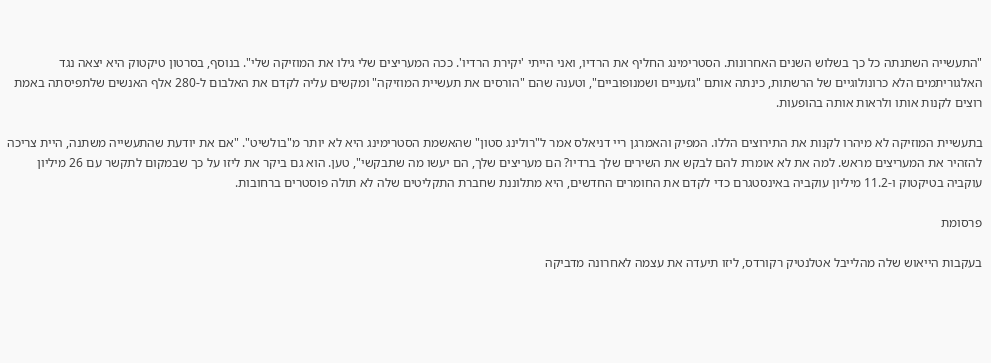"התעשייה השתנתה כל כך בשלוש השנים האחרונות. הסטרימינג החליף את הרדיו, ואני הייתי 'יקירת הרדיו'. ככה המעריצים שלי גילו את המוזיקה שלי". בנוסף, בסרטון טיקטוק היא יצאה נגד האלגוריתמים הלא כרונולוגיים של הרשתות, כינתה אותם "גזעניים ושמנופוביים", וטענה שהם "הורסים את תעשיית המוזיקה" ומקשים עליה לקדם את האלבום ל-280 אלף האנשים שלתפיסתה באמת רוצים לקנות אותו ולראות אותה בהופעות.

בתעשיית המוזיקה לא מיהרו לקנות את התירוצים הללו. המפיק והאמרגן ריי דניאלס אמר ל"רולינג סטון" שהאשמת הסטרימינג היא לא יותר מ"בולשיט". "אם את יודעת שהתעשייה משתנה, היית צריכה להזהיר את המעריצים מראש. למה את לא אומרת להם לבקש את השירים שלך ברדיו? הם מעריצים שלך, הם יעשו מה שתבקשי", טען. הוא גם ביקר את ליזו על כך שבמקום לתקשר עם 26 מיליון עוקביה בטיקטוק ו-11.2 מיליון עוקביה באינסטגרם כדי לקדם את החומרים החדשים, היא מתלוננת שחברת התקליטים שלה לא תולה פוסטרים ברחובות.

פרסומת

בעקבות הייאוש שלה מהלייבל אטלנטיק רקורדס, ליזו תיעדה את עצמה לאחרונה מדביקה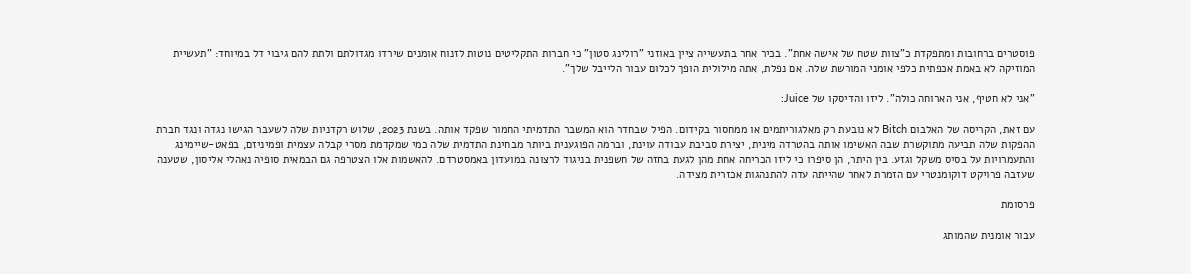פוסטרים ברחובות ומתפקדת כ"צוות שטח של אישה אחת". בכיר אחר בתעשייה ציין באוזני "רולינג סטון" כי חברות התקליטים נוטות לזנוח אומנים שירדו מגדולתם ולתת להם גיבוי דל במיוחד: "תעשיית המוזיקה לא באמת אכפתית כלפי אומני המורשת שלה. אם נפלת, אתה מילולית הופך לכלום עבור הלייבל שלך".

"אני לא חטיף, אני הארוחה כולה". ליזו והדיסקו של Juice:

עם זאת, הקריסה של האלבום Bitch לא נובעת רק מאלגוריתמים או ממחסור בקידום. הפיל שבחדר הוא המשבר התדמיתי החמור שפקד אותה. בשנת 2023, שלוש רקדניות שלה לשעבר הגישו נגדה ונגד חברת ההפקות שלה תביעה מתוקשרת שבה האשימו אותה בהטרדה מינית, יצירת סביבת עבודה עוינת, וברמה הפוגענית ביותר מבחינת התדמית שלה כמי שמקדמת מסרי קבלה עצמית ופמיניזם, בפאט-שיימינג והתעמרויות על בסיס משקל וגזע. בין היתר, הן סיפרו כי ליזו הכריחה אחת מהן לגעת בחזה של חשפנית בניגוד לרצונה במועדון באמסטרדם. להאשמות אלו הצטרפה גם הבמאית סופיה נאהלי אליסון, שטענה שעזבה פרויקט דוקומנטרי עם הזמרת לאחר שהייתה עדה להתנהגות אכזרית מצידה.

פרסומת

עבור אומנית שהמותג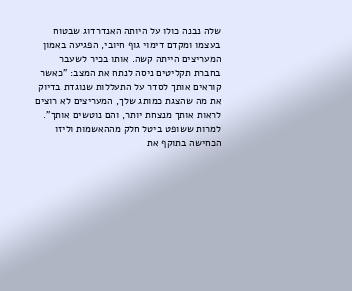שלה נבנה כולו על היותה האנדרדוג שבטוח בעצמו ומקדם דימוי גוף חיובי, הפגיעה באמון המעריצים הייתה קשה. אותו בכיר לשעבר בחברת תקליטים ניסה לנתח את המצב: "כאשר קוראים אותך לסדר על התעללות שנוגדת בדיוק את מה שהצגת כמותג שלך, המעריצים לא רוצים לראות אותך מנצחת יותר, והם נוטשים אותך". למרות ששופט ביטל חלק מההאשמות וליזו הכחישה בתוקף את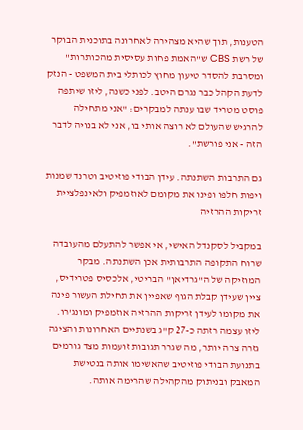הטענות, תוך שהיא מצהירה לאחרונה בתוכנית הבוקר של רשת CBS ש"האמת פחות עסיסית מהכותרות" ומסרבת להסדר טיעון מחוץ לכותלי בית המשפט - הנזק לדעת הקהל כבר נגרם היטב. לפני כשנה, ליזו שיתפה פוסט מטריד שבו ענתה למבקרים: "אני מתחילה להרגיש שהעולם לא רוצה אותי בו, אני לא בנויה לדבר הזה - אני פורשת".

גם התרבות השתנתה. עידן הבודי פוזיטיב וטרנד שמנות ויפות חלפו ופינו את מקומם לאוזמפיק ולאינפלציית זריקות ההרזיה

במקביל לסקנדל האישי, אי אפשר להתעלם מהעובדה שרוח התקופה התרבותית אכן השתנתה. מבקר המוזיקה של ה"גרדיאן" הבריטי, אלכסיס פטרידיס, ציין שעידן קבלת הגוף שאפיין את תחילת העשור פינה את מקומו לעידן זריקות ההרזיה אוזמפיק ומונג'רו. ליזו עצמה רזתה כ-27 ק"ג בשנתיים האחרונות והציגה גזרה צרה יותר, מה שגרר תגובות זועמות מצד גורמים בתנועת הבודי פוזיטיב שהאשימו אותה בנטישת המאבק ובניתוק מהקהילה שהרימה אותה.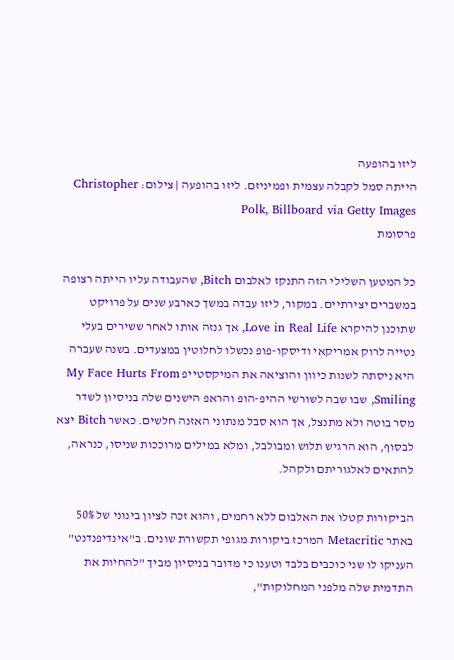ליזו בהופעה
הייתה סמל לקבלה עצמית ופמיניזם. ליזו בהופעה | צילום: Christopher Polk, Billboard via Getty Images
פרסומת

כל המטען השלילי הזה התנקז לאלבום Bitch, שהעבודה עליו הייתה רצופה במשברים יצירתיים. במקור, ליזו עבדה במשך כארבע שנים על פרויקט שתוכנן להיקרא Love in Real Life, אך גנזה אותו לאחר ששירים בעלי נטייה לרוק אמריקאי ודיסקו-פופ נכשלו לחלוטין במצעדים. בשנה שעברה היא ניסתה לשנות כיוון והוציאה את המיקסטייפ My Face Hurts From Smiling, שבו שבה לשורשי ההיפ-הופ והראפ הישנים שלה בניסיון לשדר מסר בוטה ולא מתנצל, אך הוא סבל מנתוני האזנה חלשים. כאשר Bitch יצא לבסוף, הוא הרגיש תלוש ומבולבל, ומלא במילים מרוככות שניסו, כנראה, להתאים לאלגוריתם ולקהל.

הביקורות קטלו את האלבום ללא רחמים, והוא זכה לציון בינוני של 50% באתר Metacritic המרכז ביקורות מגופי תקשורת שונים. ב"אינדיפנדנט" העניקו לו שני כוכבים בלבד וטענו כי מדובר בניסיון מביך "להחיות את התדמית שלה מלפני המחלוקות",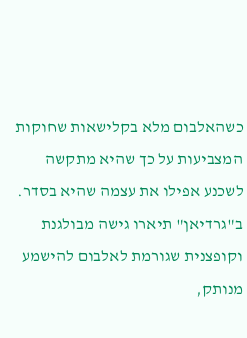כשהאלבום מלא בקלישאות שחוקות המצביעות על כך שהיא מתקשה לשכנע אפילו את עצמה שהיא בסדר. ב"גרדיאן" תיארו גישה מבולגנת וקופצנית שגורמת לאלבום להישמע מנותק,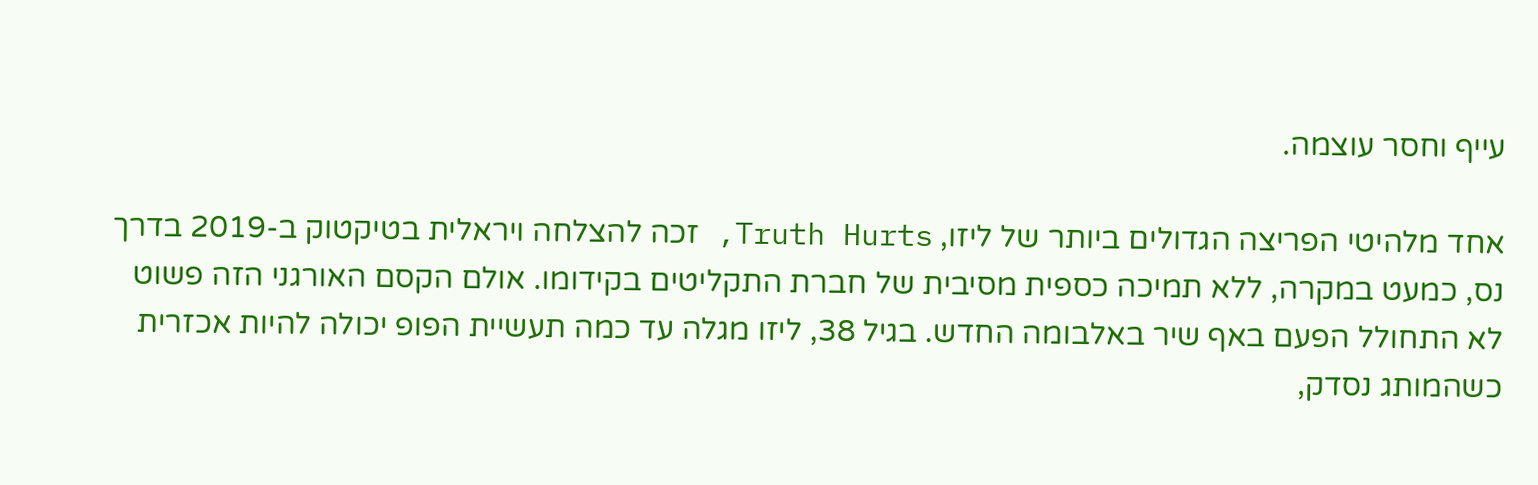עייף וחסר עוצמה.

אחד מלהיטי הפריצה הגדולים ביותר של ליזו, Truth Hurts, זכה להצלחה ויראלית בטיקטוק ב-2019 בדרך נס, כמעט במקרה, ללא תמיכה כספית מסיבית של חברת התקליטים בקידומו. אולם הקסם האורגני הזה פשוט לא התחולל הפעם באף שיר באלבומה החדש. בגיל 38, ליזו מגלה עד כמה תעשיית הפופ יכולה להיות אכזרית כשהמותג נסדק,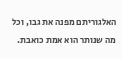האלגוריתם מפנה את גבו, וכל מה שנותר הוא אמת כואבת.